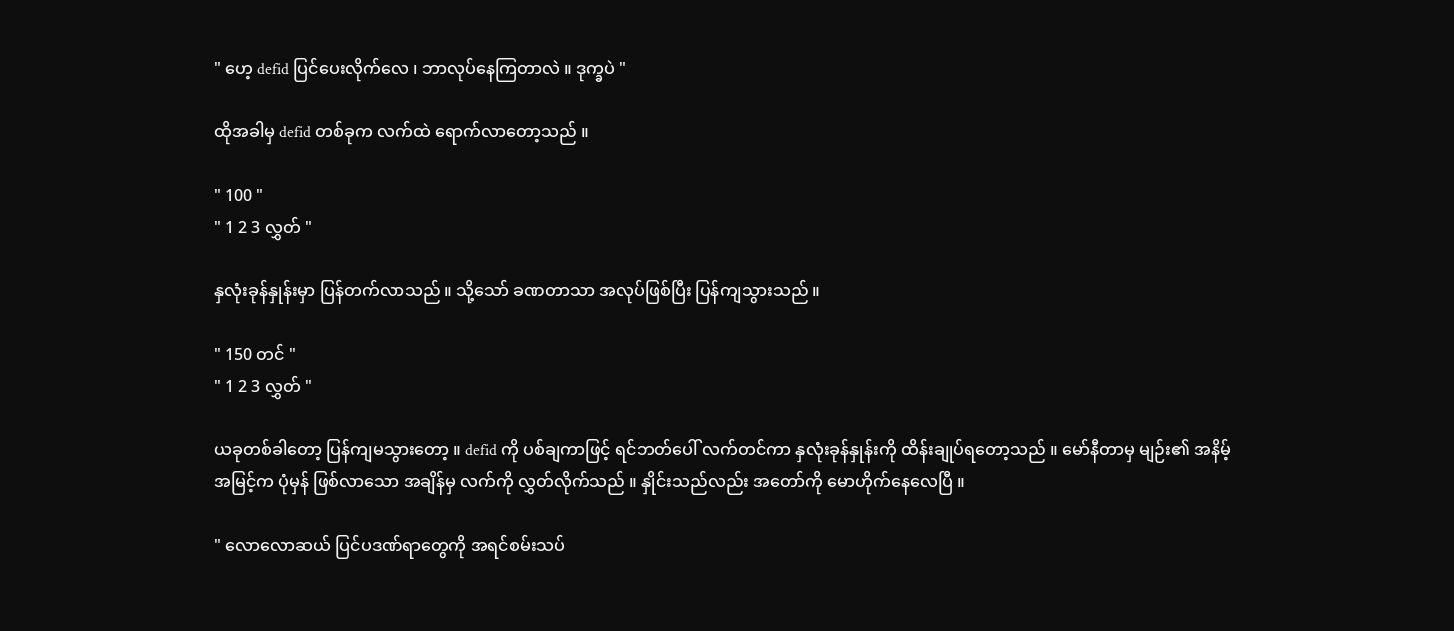" ဟေ့ defid ပြင်ပေးလိုက်လေ ၊ ဘာလုပ်နေကြတာလဲ ။ ဒုက္ခပဲ "

ထိုအခါမှ defid တစ်ခုက လက်ထဲ ရောက်လာတော့သည် ။

" 100 "
" 1 2 3 လွှတ် "

နှလုံးခုန်နှုန်းမှာ ပြန်တက်လာသည် ။ သို့သော် ခဏတာသာ အလုပ်ဖြစ်ပြီး ပြန်ကျသွားသည် ။

" 150 တင် "
" 1 2 3 လွှတ် "

ယခုတစ်ခါတော့ ပြန်ကျမသွားတော့ ။ defid ကို ပစ်ချကာဖြင့် ရင်ဘတ်ပေါ် လက်တင်ကာ နှလုံးခုန်နှုန်းကို ထိန်းချုပ်ရတော့သည် ။ မော်နီတာမှ မျဉ်း၏ အနိမ့်အမြင့်က ပုံမှန် ဖြစ်လာသော အချိန်မှ လက်ကို လွှတ်လိုက်သည် ။ နှိုင်းသည်လည်း အတော်ကို မောဟိုက်နေလေပြီ ။

" လောလောဆယ် ပြင်ပဒဏ်ရာတွေကို အရင်စမ်းသပ်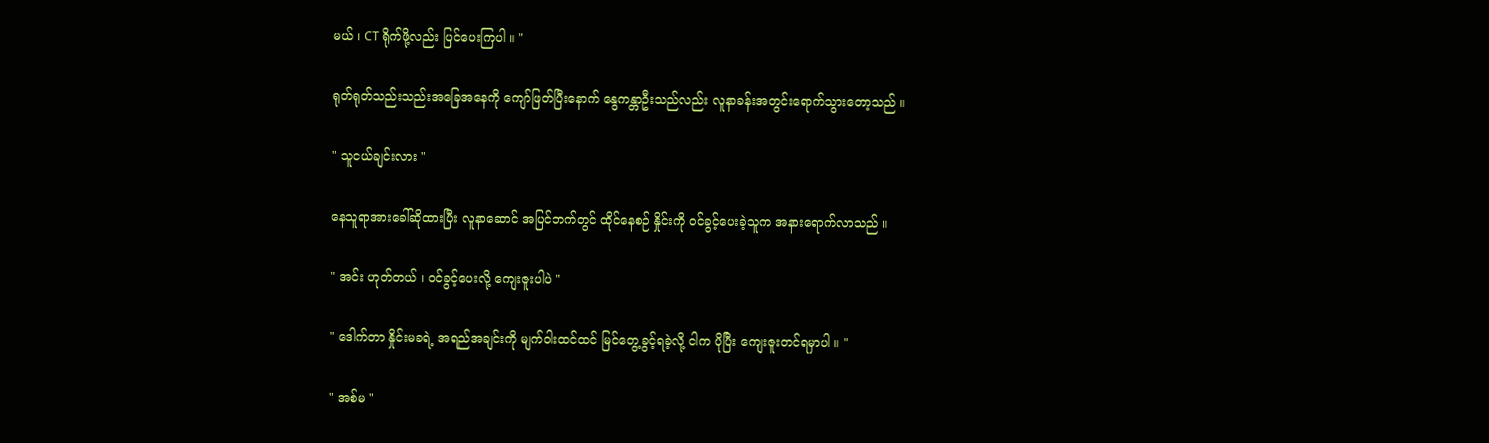မယ် ၊ CT ရိုက်ဖို့လည်း ပြင်ပေးကြပါ ။ "

ရုတ်ရုတ်သည်းသည်းအခြေအနေကို ကျော်ဖြတ်ပြီးနောက် နွေကန္တာဦးသည်လည်း လူနာခန်းအတွင်းရောက်သွားတော့သည် ။

" သူငယ်ချင်းလား "

နေသူရာအားခေါ်ဆိုထားပြီး လူနာဆောင် အပြင်ဘက်တွင် ထိုင်နေစဉ် နှိုင်းကို ဝင်ခွင့်ပေးခဲ့သူက အနားရောက်လာသည် ။

" အင်း ဟုတ်တယ် ၊ ဝင်ခွင့်ပေးလို့ ကျေးဇူးပါပဲ "

" ဒေါက်တာ နှိုင်းမခရဲ့ အရည်အချင်းကို မျက်ဝါးထင်ထင် မြင်တွေ့ခွင့်ရခဲ့လို့ ငါက ပိုပြီး ကျေးဇူးတင်ရမှာပါ ။ "

" အစ်မ "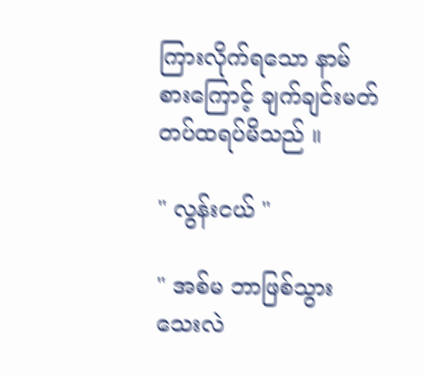ကြားလိုက်ရသော နာမ်စားကြောင့် ချက်ချင်းမတ်တပ်ထရပ်မိသည် ။

" လွန်းငယ် "

" အစ်မ ဘာဖြစ်သွားသေးလဲ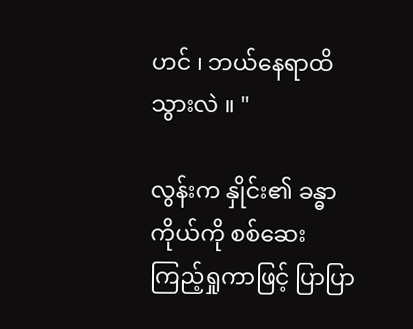ဟင် ၊ ဘယ်နေရာထိသွားလဲ ။ "

လွန်းက နှိုင်း၏ ခန္ဓာကိုယ်ကို စစ်ဆေးကြည့်ရှုကာဖြင့် ပြာပြာ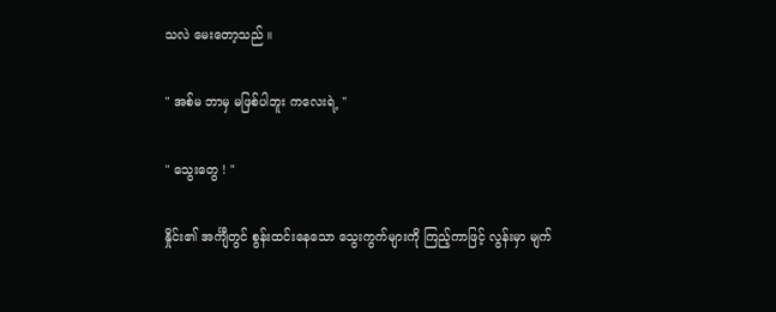သလဲ မေးတော့သည် ။

" အစ်မ ဘာမှ မဖြစ်ပါဘူး ကလေးရဲ့ "

" သွေးတွေ ! "

နှိုင်း၏ အင်္ကျီတွင် စွန်းထင်းနေသော သွေးကွက်များကို ကြည့်ကာဖြင့် လွန်းမှာ မျက်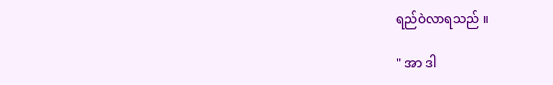ရည်ဝဲလာရသည် ။

" အာ ဒါ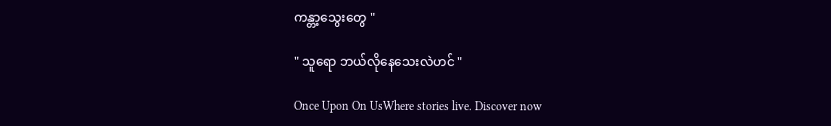ကန္တာ့သွေးတွေ "

" သူရော ဘယ်လိုနေသေးလဲဟင် "

Once Upon On UsWhere stories live. Discover now